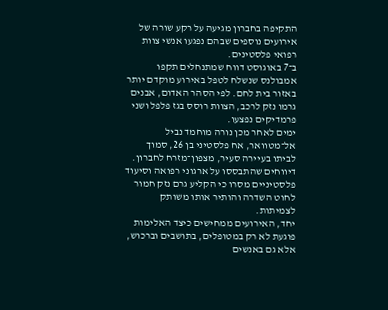התקיפה בחברון מגיעה על רקע שורה של אירועים נוספים שבהם נפגעו אנשי צוות רפואי פלסטינים.
ב־7 באוגוסט דווח שמתנחלים תקפו אמבולנס שנשלח לטפל באירוע מוקדם יותר באזור בית לחם. לפי הסהר האדום, אבנים גרמו נזק לרכב, הצוות רוסס בגז פלפל ושני פרמדיקים נפצעו.
ימים לאחר מכן נורה מוחמד נביל אל־מטוואר, אח פלסטיני בן 26, סמוך לביתו בעיירה סעיר, מצפון־מזרח לחברון. דיווחים שהתבססו על ארגוני רפואה וסיעוד פלסטיניים מסרו כי הקליע גרם נזק חמור לחוט השדרה והותיר אותו משותק לצמיתות.
יחד, האירועים ממחישים כיצד האלימות פוגעת לא רק במטופלים, בתושבים וברכוש, אלא גם באנשים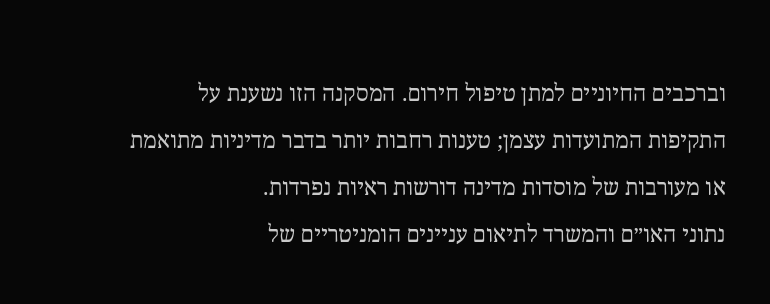וברכבים החיוניים למתן טיפול חירום. המסקנה הזו נשענת על התקיפות המתועדות עצמן; טענות רחבות יותר בדבר מדיניות מתואמת או מעורבות של מוסדות מדינה דורשות ראיות נפרדות.
נתוני האו״ם והמשרד לתיאום עניינים הומניטריים של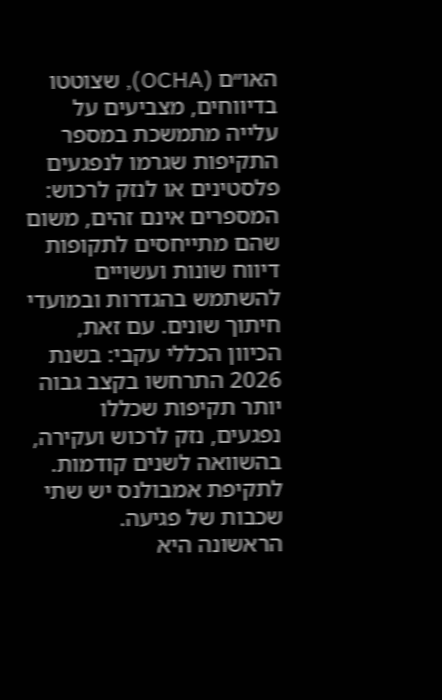האו״ם (OCHA), שצוטטו בדיווחים, מצביעים על עלייה מתמשכת במספר התקיפות שגרמו לנפגעים פלסטינים או לנזק לרכוש:
המספרים אינם זהים, משום שהם מתייחסים לתקופות דיווח שונות ועשויים להשתמש בהגדרות ובמועדי חיתוך שונים. עם זאת, הכיוון הכללי עקבי: בשנת 2026 התרחשו בקצב גבוה יותר תקיפות שכללו נפגעים, נזק לרכוש ועקירה, בהשוואה לשנים קודמות.
לתקיפת אמבולנס יש שתי שכבות של פגיעה. הראשונה היא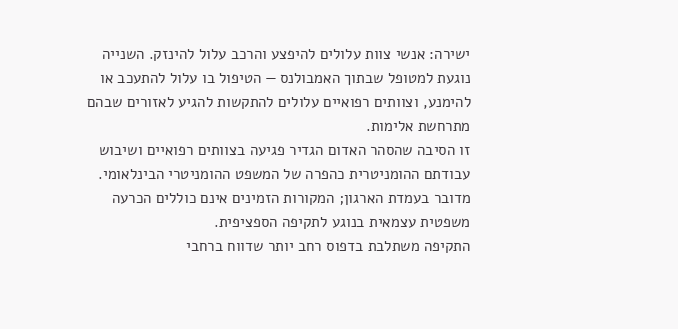ישירה: אנשי צוות עלולים להיפצע והרכב עלול להינזק. השנייה נוגעת למטופל שבתוך האמבולנס — הטיפול בו עלול להתעכב או להימנע, וצוותים רפואיים עלולים להתקשות להגיע לאזורים שבהם מתרחשת אלימות.
זו הסיבה שהסהר האדום הגדיר פגיעה בצוותים רפואיים ושיבוש עבודתם ההומניטרית כהפרה של המשפט ההומניטרי הבינלאומי. מדובר בעמדת הארגון; המקורות הזמינים אינם כוללים הכרעה משפטית עצמאית בנוגע לתקיפה הספציפית.
התקיפה משתלבת בדפוס רחב יותר שדווח ברחבי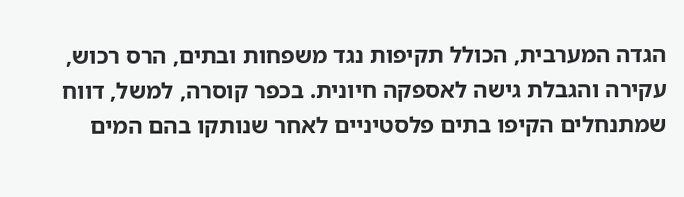הגדה המערבית, הכולל תקיפות נגד משפחות ובתים, הרס רכוש, עקירה והגבלת גישה לאספקה חיונית. בכפר קוסרה, למשל, דווח שמתנחלים הקיפו בתים פלסטיניים לאחר שנותקו בהם המים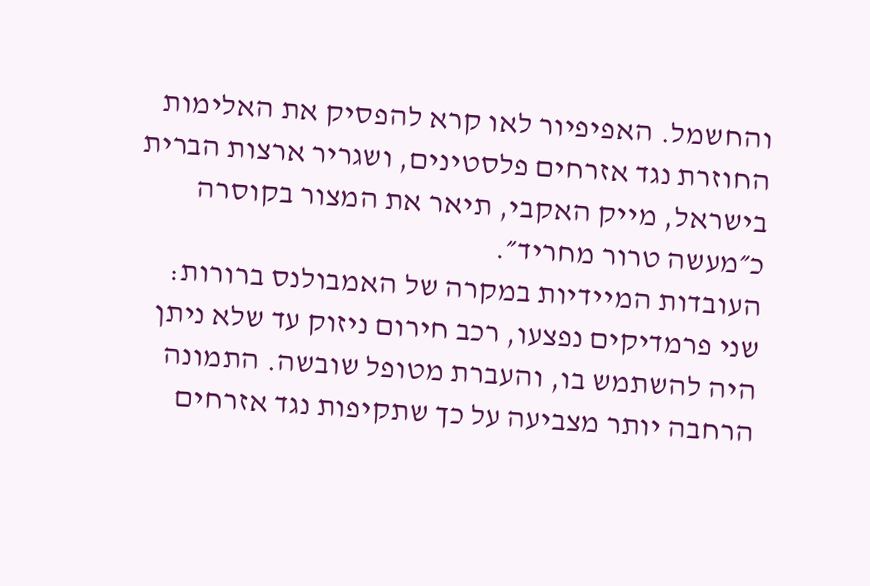והחשמל. האפיפיור לאו קרא להפסיק את האלימות החוזרת נגד אזרחים פלסטינים, ושגריר ארצות הברית בישראל, מייק האקבי, תיאר את המצור בקוסרה כ״מעשה טרור מחריד״.
העובדות המיידיות במקרה של האמבולנס ברורות: שני פרמדיקים נפצעו, רכב חירום ניזוק עד שלא ניתן היה להשתמש בו, והעברת מטופל שובשה. התמונה הרחבה יותר מצביעה על כך שתקיפות נגד אזרחים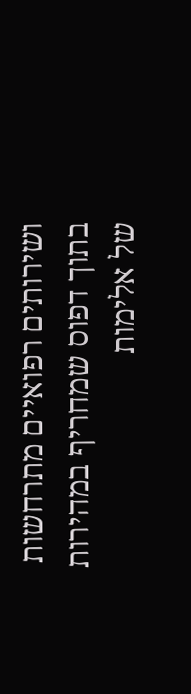ושירותים רפואיים מתרחשות בתוך דפוס שמחריף במהירות של אלימות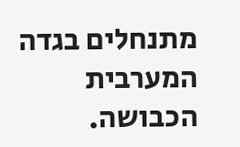מתנחלים בגדה המערבית הכבושה.